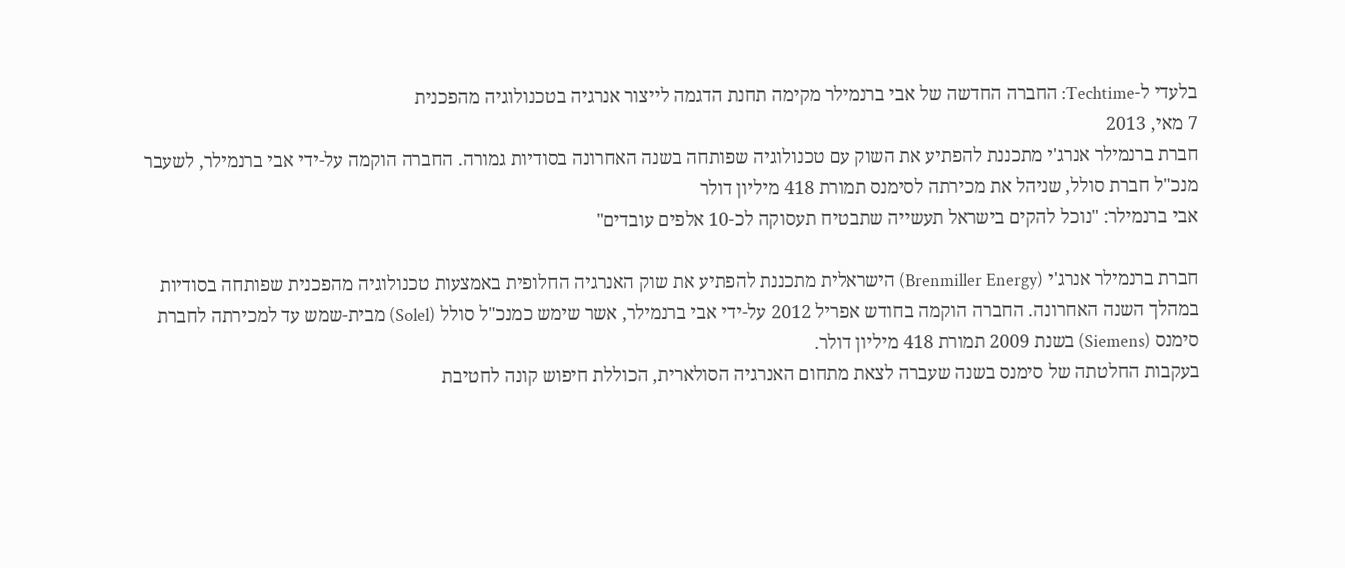בלעדי ל-Techtime: החברה החדשה של אבי ברנמילר מקימה תחנת הדגמה לייצור אנרגיה בטכנולוגיה מהפכנית
7 מאי, 2013
חברת ברנמילר אנרג'י מתכננת להפתיע את השוק עם טכנולוגיה שפותחה בשנה האחרונה בסודיות גמורה. החברה הוקמה על-ידי אבי ברנמילר, לשעבר מנכ"ל חברת סולל, שניהל את מכירתה לסימנס תמורת 418 מיליון דולר
אבי ברנמילר: "נוכל להקים בישראל תעשייה שתבטיח תעסוקה לכ-10 אלפים עובדים"

חברת ברנמילר אנרג'י (Brenmiller Energy) הישראלית מתכננת להפתיע את שוק האנרגיה החלופית באמצעות טכנולוגיה מהפכנית שפותחה בסודיות במהלך השנה האחרונה. החברה הוקמה בחודש אפריל 2012 על-ידי אבי ברנמילר, אשר שימש כמנכ"ל סולל (Solel) מבית-שמש עד למכירתה לחברת סימנס (Siemens) בשנת 2009 תמורת 418 מיליון דולר.
בעקבות החלטתה של סימנס בשנה שעברה לצאת מתחום האנרגיה הסולארית, הכוללת חיפוש קונה לחטיבת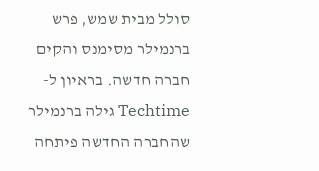סולל מבית שמש, פרש ברנמילר מסימנס והקים חברה חדשה. בראיון ל-Techtime גילה ברנמילר שהחברה החדשה פיתחה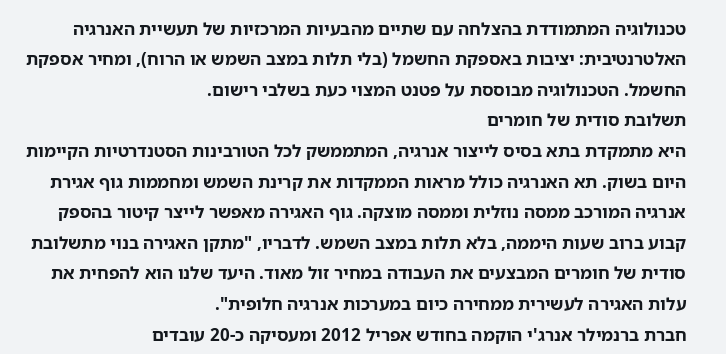טכנולוגיה המתמודדת בהצלחה עם שתיים מהבעיות המרכזיות של תעשיית האנרגיה האלטרנטיבית: יציבות באספקת החשמל (בלי תלות במצב השמש או הרוח), ומחיר אספקת החשמל. הטכנולוגיה מבוססת על פטנט המצוי כעת בשלבי רישום.
תשלובת סודית של חומרים
היא מתמקדת בתא בסיס לייצור אנרגיה, המתממשק לכל הטורבינות הסטנדרטיות הקיימות היום בשוק. תא האנרגיה כולל מראות הממקדות את קרינת השמש ומחממות גוף אגירת אנרגיה המורכב ממסה נוזלית וממסה מוצקה. גוף האגירה מאפשר לייצר קיטור בהספק קבוע ברוב שעות היממה, בלא תלות במצב השמש. לדבריו, "מתקן האגירה בנוי מתשלובת סודית של חומרים המבצעים את העבודה במחיר זול מאוד. היעד שלנו הוא להפחית את עלות האגירה לעשירית ממחירה כיום במערכות אנרגיה חלופית".
חברת ברנמילר אנרג'י הוקמה בחודש אפריל 2012 ומעסיקה כ-20 עובדים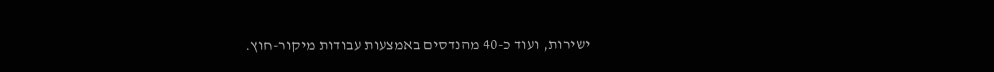ישירות, ועוד כ-40 מהנדסים באמצעות עבודות מיקור-חוץ.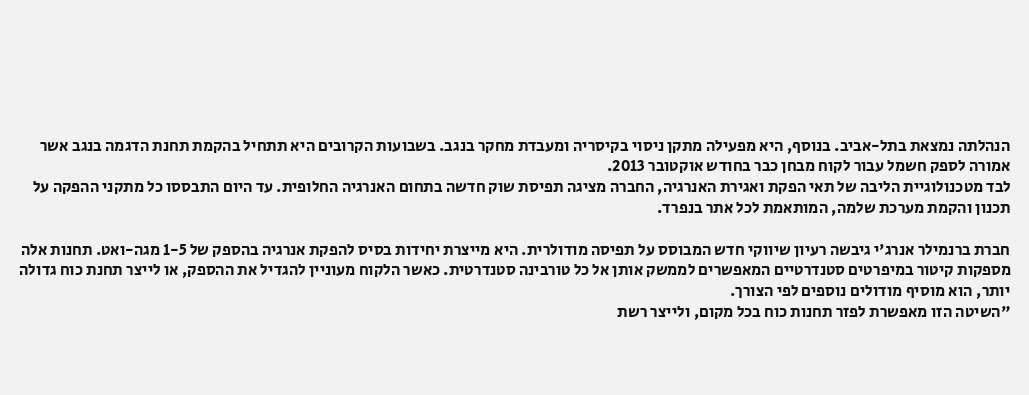הנהלתה נמצאת בתל-אביב. בנוסף, היא מפעילה מתקן ניסוי בקיסריה ומעבדת מחקר בנגב. בשבועות הקרובים היא תתחיל בהקמת תחנת הדגמה בנגב אשר אמורה לספק חשמל עבור לקוח מבחן כבר בחודש אוקטובר 2013.
לבד מטכנולוגיית הליבה של תאי הפקת ואגירת האנרגיה, החברה מציגה תפיסת שוק חדשה בתחום האנרגיה החלופית. עד היום התבססו כל מתקני ההפקה על תכנון והקמת מערכת שלמה, המותאמת לכל אתר בנפרד.

חברת ברנמילר אנרג'י גיבשה רעיון שיווקי חדש המבוסס על תפיסה מודולרית. היא מייצרת יחידות בסיס להפקת אנרגיה בהספק של 1-5 מגה-ואט. תחנות אלה מספקות קיטור במיפרטים סטנדרטיים המאפשרים לממשק אותן אל כל טורבינה סטנדרטית. כאשר הלקוח מעוניין להגדיל את ההספק, או לייצר תחנת כוח גדולה יותר, הוא מוסיף מודולים נוספים לפי הצורך.
"השיטה הזו מאפשרת לפזר תחנות כוח בכל מקום, ולייצר רשת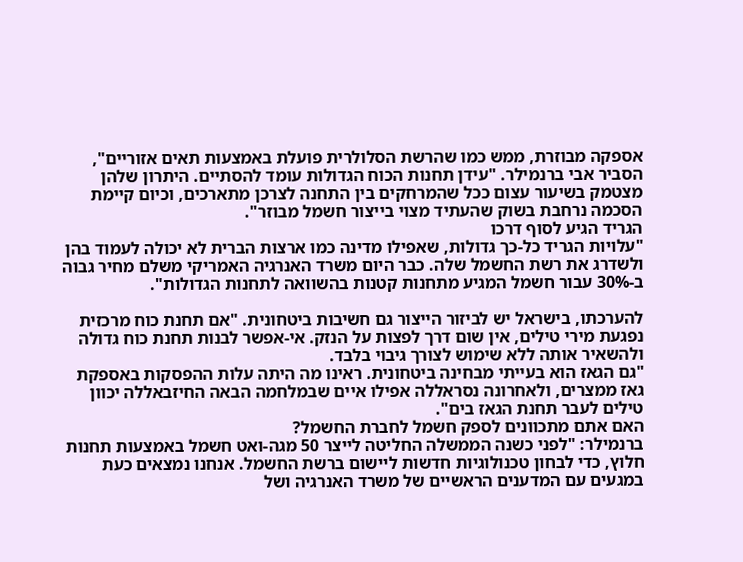אספקה מבוזרת, ממש כמו שהרשת הסלולרית פועלת באמצעות תאים אזוריים", הסביר אבי ברנמילר. "עידן תחנות הכוח הגדולות עומד להסתיים. היתרון שלהן מצטמק בשיעור עצום ככל שהמרחקים בין התחנה לצרכן מתארכים, וכיום קיימת הסכמה נרחבת בשוק שהעתיד מצוי בייצור חשמל מבוזר".
הגריד הגיע לסוף דרכו
"עלויות הגריד כל-כך גדולות, שאפילו מדינה כמו ארצות הברית לא יכולה לעמוד בהן ולשדרג את רשת החשמל שלה. כבר היום משרד האנרגיה האמריקי משלם מחיר גבוה ב-30% עבור חשמל המגיע מתחנות קטנות בהשוואה לתחנות הגדולות".

להערכתו, בישראל יש לביזור הייצור גם חשיבות ביטחונית. "אם תחנת כוח מרכזית נפגעת מירי טילים, אין שום דרך לפצות על הנזק. אי-אפשר לבנות תחנת כוח גדולה ולהשאיר אותה ללא שימוש לצורך גיבוי בלבד.
"גם הגאז הוא בעייתי מבחינה ביטחונית. ראינו מה היתה עלות ההפסקות באספקת גאז ממצרים, ולאחרונה נסראללה אפילו איים שבמלחמה הבאה החיזבאללה יכוון טילים לעבר תחנת הגאז בים".
האם אתם מתכוונים לספק חשמל לחברת החשמל?
ברנמילר: "לפני כשנה הממשלה החליטה לייצר 50 מגה-ואט חשמל באמצעות תחנות חלוץ, כדי לבחון טכנולוגיות חדשות ליישום ברשת החשמל. אנחנו נמצאים כעת במגעים עם המדענים הראשיים של משרד האנרגיה ושל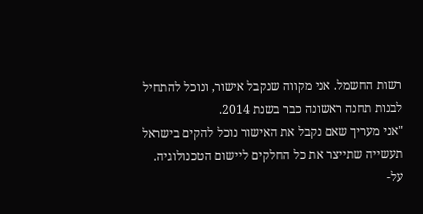רשות החשמל. אני מקווה שנקבל אישור, ונוכל להתחיל לבנות תחנה ראשונה כבר בשנת 2014.
"אני מעריך שאם נקבל את האישור נוכל להקים בישראל תעשייה שתייצר את כל החלקים ליישום הטכנולוגיה. על-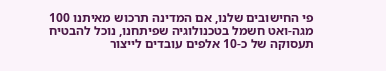פי החישובים שלנו, אם המדינה תרכוש מאיתנו 100 מגה-ואט חשמל בטכנולוגיה שפיתחנו, נוכל להבטיח תעסוקה של כ-10 אלפים עובדים לייצור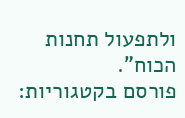ולתפעול תחנות הכוח".
פורסם בקטגוריות: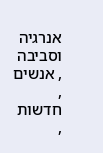אנרגיה וסביבה , אנשים , חדשות ,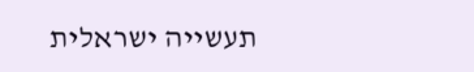תעשייה ישראלית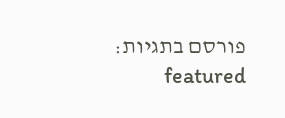פורסם בתגיות: featured